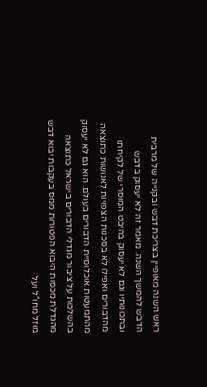ראש השנה מאופיין בצריכת דבש ובקנייה של מרבית הדבש להמשך השנה. מאמר זה לא יעסוק בדבש ובתכונותיו וגם לא יעסוק בהיבט המוסרי של לקיחתו מהדבורים ואפילו לא בסכנות הצפויות לאנושות כתוצאה מהתמעטות אוכלוסיית הדבורים בעולם. הוא גם לא יעסוק בהשלכות על ציבור מגדלי הדבורים בישראל כתוצאה מהגדלת מכסות היבוא הפטורות ממס בעקבות יבוא דבש מוזל מחו"ל ועל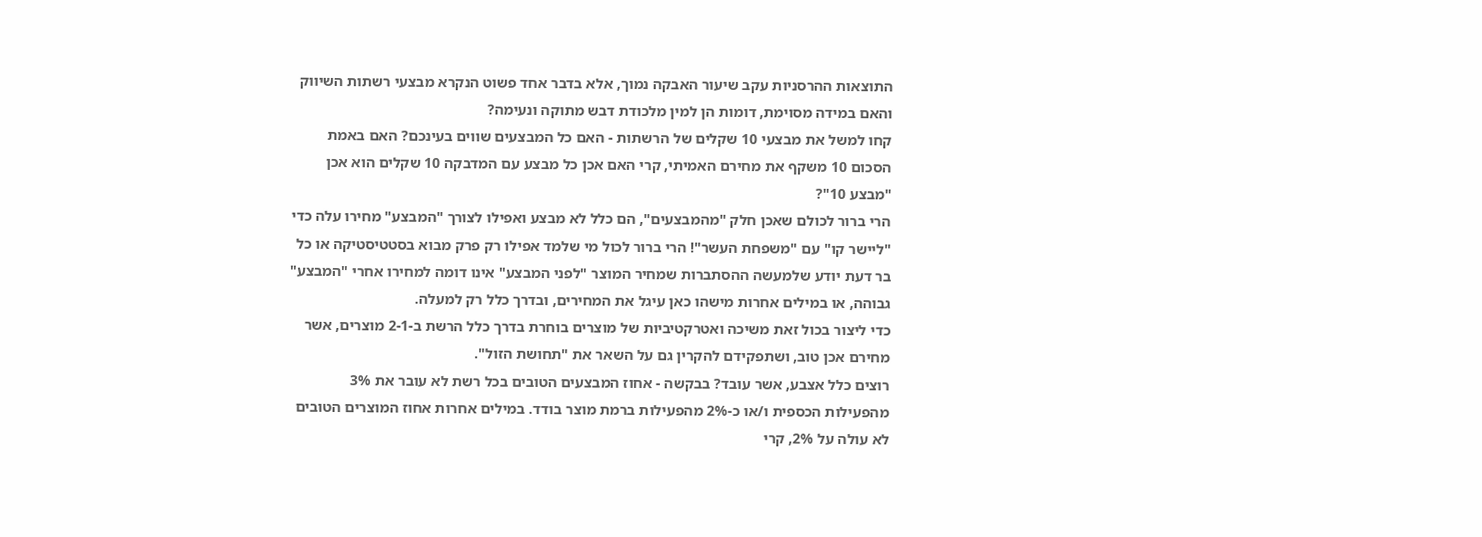התוצאות ההרסניות עקב שיעור האבקה נמוך, אלא בדבר אחד פשוט הנקרא מבצעי רשתות השיווק והאם במידה מסוימת, דומות הן למין מלכודת דבש מתוקה ונעימה?
קחו למשל את מבצעי 10 שקלים של הרשתות - האם כל המבצעים שווים בעינכם? האם באמת הסכום 10 משקף את מחירם האמיתי, קרי האם אכן כל מבצע עם המדבקה 10 שקלים הוא אכן "מבצע 10"?
הרי ברור לכולם שאכן חלק "מהמבצעים", הם כלל לא מבצע ואפילו לצורך "המבצע" מחירו עלה כדי "ליישר קו" עם "משפחת העשר"! הרי ברור לכול מי שלמד אפילו רק פרק מבוא בסטטיסטיקה או כל בר דעת יודע שלמעשה ההסתברות שמחיר המוצר "לפני המבצע" אינו דומה למחירו אחרי "המבצע" גבוהה, או במילים אחרות מישהו כאן עיגל את המחירים, ובדרך כלל רק למעלה.
כדי ליצור בכול זאת משיכה ואטרקטיביות של מוצרים בוחרת בדרך כלל הרשת ב-2-1 מוצרים, אשר מחירם אכן טוב, ושתפקידם להקרין גם על השאר את "תחושת הזול".
רוצים כלל אצבע, אשר עובד? בבקשה - אחוז המבצעים הטובים בכל רשת לא עובר את 3% מהפעילות הכספית ו/או כ-2% מהפעילות ברמת מוצר בודד. במילים אחרות אחוז המוצרים הטובים לא עולה על 2%, קרי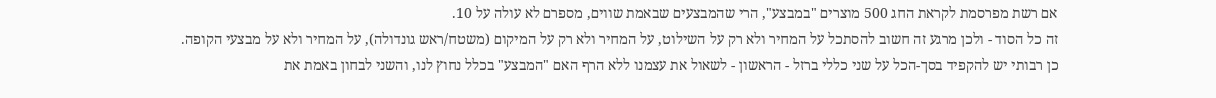אם רשת מפרסמת לקראת החג 500 מוצרים "במבצע", הרי שהמבצעים שבאמת שווים, מספרם לא עולה על 10.
זה כל הסוד - ולכן מרגע זה חשוב להסתכל על המחיר ולא רק על השילוט, על המחיר ולא רק על המיקום (משטח/ראש גונדולה), על המחיר ולא על מבצעי הקופה.
כן רבותי יש להקפיד בסך-הכל על שני כללי ברזל - הראשון - לשאול את עצמנו ללא הרף האם "המבצע" בכלל נחוץ לנו, והשני לבחון באמת את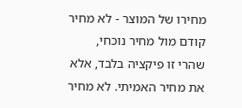מחירו של המוצר - לא מחיר קודם מול מחיר נוכחי, שהרי זו פיקציה בלבד, אלא את מחיר האמיתי. לא מחיר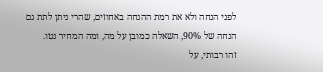לפני הנחה ולא את רמת ההנחה באחוזים, שהרי ניתן לתת גם הנחה של 90%, השאלה כמובן על מה, ומה המחיר נטו.
זהו רבותי, על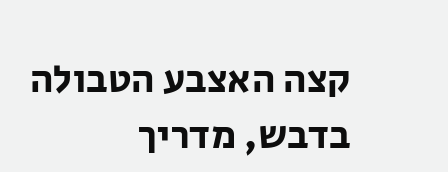קצה האצבע הטבולה בדבש, מדריך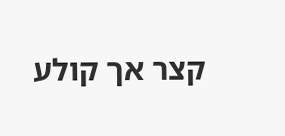קצר אך קולע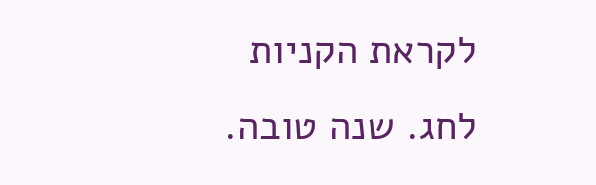לקראת הקניות לחג. שנה טובה.